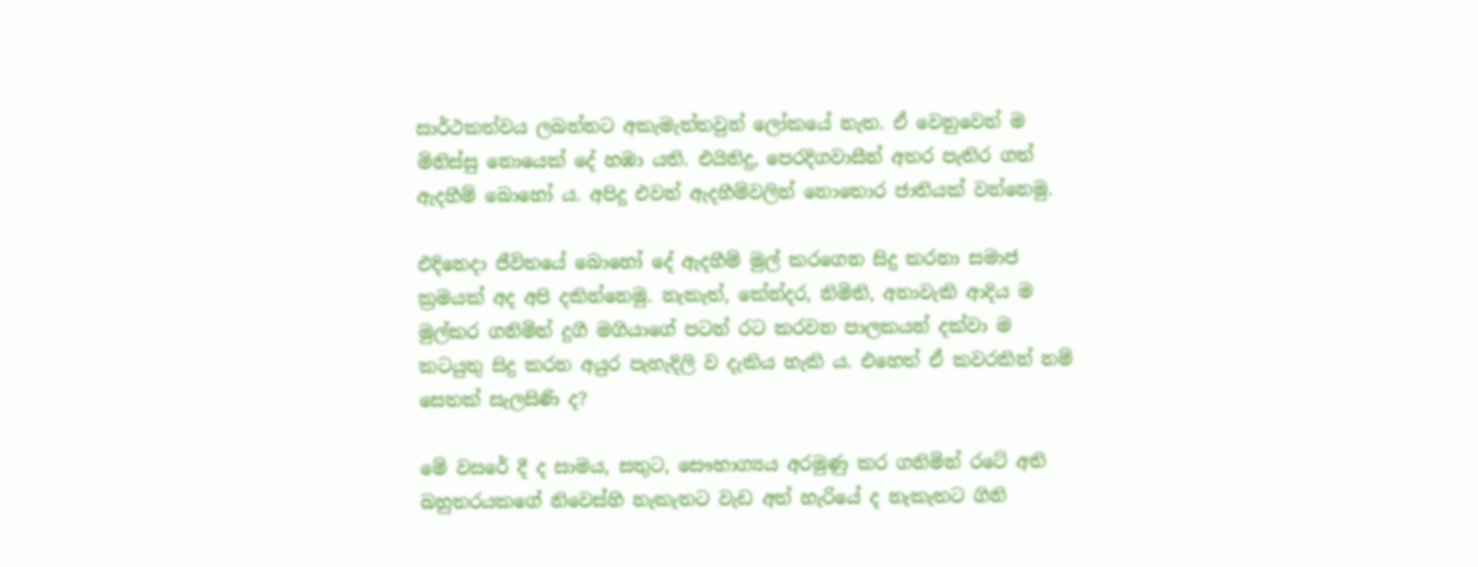සාර්ථකත්වය ලබන්නට අකැමැත්තවුන් ලෝකයේ නැත. ඒ වෙනුවෙන් ම මිනිස්සු නොයෙක් දේ හඹා යති. එයිනිදු, පෙරදිගවාසීන් අතර පැතිර ගත් ඇදහීම් බොහෝ ය. අපිදු එවන් ඇදහීම්වලින් නොතොර ජාතියක් වන්නෙමු.

එදිනෙදා ජීවිතයේ බොහෝ දේ ඇදහීම් මුල් කරගෙන සිදු කරනා සමාජ ක්‍රමයක් අද අපි දකින්නෙමු. නැකැත්, කේන්දර, නිමිති, අනාවැකි ආදිය ම මුල්කර ගනිමින් දුගී මගියාගේ පටන් රට කරවන පාලකයන් දක්වා ම කටයුතු සිදු කරන අයුර පැහැදිලි ව දැකිය හැකි ය. එහෙත් ඒ කවරකින් නම් සෙතක් සැලසිණි ද?

මේ වසරේ දී ද සාමය, සතුට, සෞභාග්‍යය අරමුණු කර ගනිමින් රටේ අති බහුතරයකගේ නිවෙස්හි නැකැතට වැඩ අත් හැරියේ ද නැකැතට ගිනි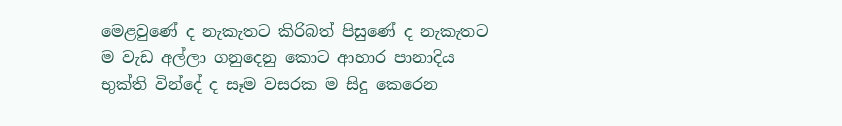මෙළවුණේ ද නැකැතට කිරිබත් පිසුණේ ද නැකැතට ම වැඩ අල්ලා ගනුදෙනු කොට ආහාර පානාදිය භුක්ති වින්දේ ද සෑම වසරක ම සිදු කෙරෙන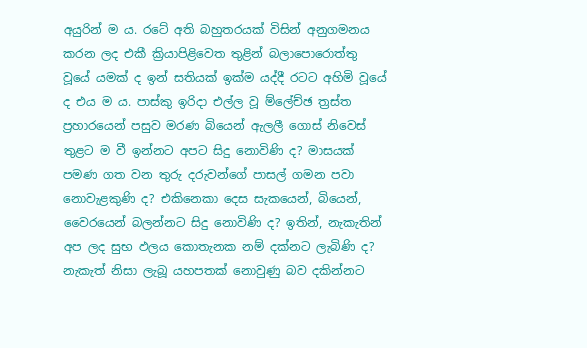අයුරින් ම ය. රටේ අති බහුතරයක් විසින් අනුගමනය කරන ලද එකී ක්‍රියාපිළිවෙත තුළින් බලාපොරොත්තු වූයේ යමක් ද ඉන් සතියක් ඉක්ම යද්දී රටට අහිමි වූයේ ද එය ම ය. පාස්කු ඉරිදා එල්ල වූ ම්ලේච්ඡ ත්‍රස්ත ප්‍රහාරයෙන් පසුව මරණ බියෙන් ඇලලී ගොස් නිවෙස් තුළට ම වී ඉන්නට අපට සිදු නොවිණි ද? මාසයක් පමණ ගත වන තුරු දරුවන්ගේ පාසල් ගමන පවා නොවැළකුණි ද? එකිනෙකා දෙස සැකයෙන්, බියෙන්, වෛරයෙන් බලන්නට සිදු නොවිණි ද? ඉතින්, නැකැතින් අප ලද සුභ ඵලය කොතැනක නම් දක්නට ලැබිණි ද? නැකැත් නිසා ලැබූ යහපතක් නොවුණු බව දකින්නට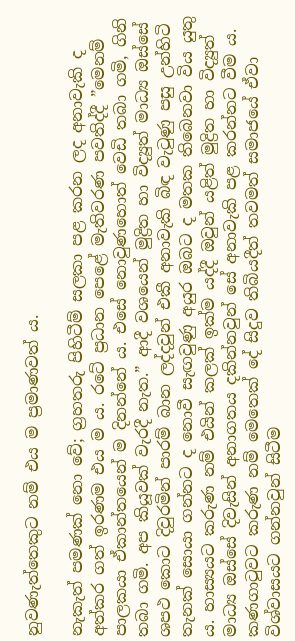නුවණැත්තෙකුට නම් එය ම ප්‍රමාණවත් ය.

නැකැත් පමණක් නො වේ; ග්‍රහතරු පිහිටීම් සලකා පළ කරන ලද අනාවැකි ද අත්කර ගත් ඉරණම එය ම ය. රටේ ප්‍රධාන පෙළේ මැතිවරණ පවතිද්දී ”මෙනම් පාලකයා ඒකාන්තයෙන් ම දිනන්නේ ය. එසේ නොවුණහොත් වෙඩි තබා ගමි, ගිනි තබා ගමි. අප කියූවක් වැරදී නැත.” ආදී වශයෙන් මුද්‍රිත හා විද්‍යුත් මාධ්‍ය ඔස්සේ ශපථ කොට දිවුරමින් පාරම් බාන ලද්දවුන් එකී අනාවැකි බිඳ වැටුණු පසු උන්හිටි තැනක් සොයා ගන්නට ද නොවී සැඟවුණු අයුර ඔබට ද මතක තිබෙනවා විය යුතු ය. හාස්‍යයට කරුණ නම් එයින් කලක් ඉක්ම යද්දී ඔවුන් යළිත් මුද්‍රිත හා විද්‍යුත් මාධ්‍ය ඔස්සේ දිවැසින් අනාගතය දකින්නවුන් සේ අනාවැකි පළ කරන්නට වීම ය. කණගාටුවට කරුණ නම් මෙතෙක් දේ සිදුව තිබියදීත් තවමත් සමාජයේ ඒවා විශ්වාසයට ගන්නවුන් සිටීම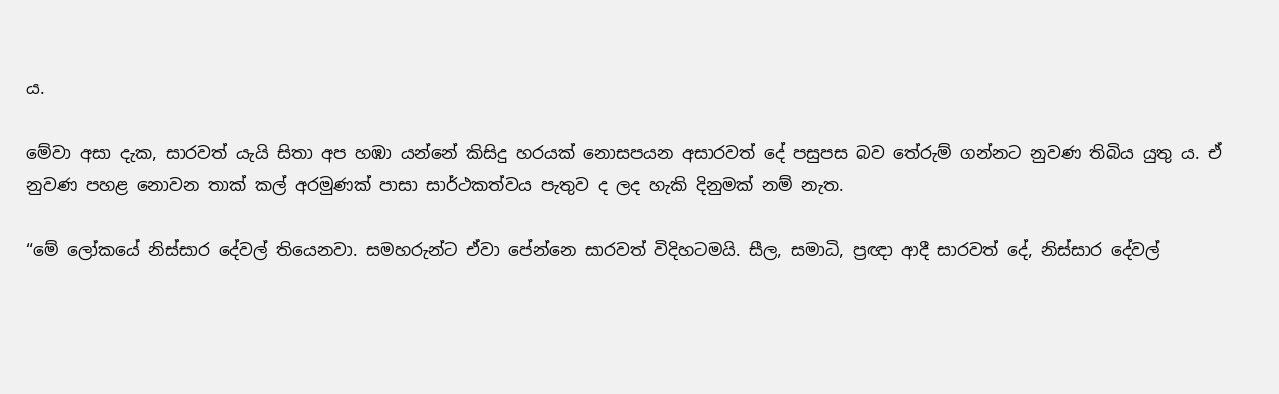ය.

මේවා අසා දැක, සාරවත් යැයි සිතා අප හඹා යන්නේ කිසිදු හරයක් නොසපයන අසාරවත් දේ පසුපස බව තේරුම් ගන්නට නුවණ තිබිය යුතු ය. ඒ නුවණ පහළ නොවන තාක් කල් අරමුණක් පාසා සාර්ථකත්වය පැතුව ද ලද හැකි දිනුමක් නම් නැත.

“මේ ලෝකයේ නිස්සාර දේවල් තියෙනවා. සමහරුන්ට ඒවා පේන්නෙ සාරවත් විදිහටමයි. සීල, සමාධි, ප්‍රඥා ආදී සාරවත් දේ, නිස්සාර දේවල්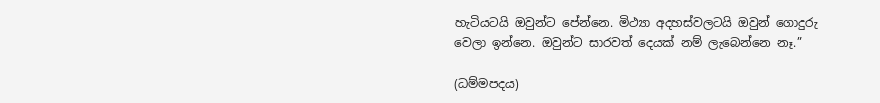හැටියටයි ඔවුන්ට පේන්නෙ. මිථ්‍යා අදහස්වලටයි ඔවුන් ගොදුරු වෙලා ඉන්නෙ. ඔවුන්ට සාරවත් දෙයක් නම් ලැබෙන්නෙ නෑ.”

(ධම්මපදය)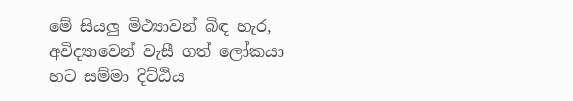මේ සියලු මිථ්‍යාවන් බිඳ හැර, අවිද්‍යාවෙන් වැසී ගත් ලෝකයා හට සම්මා දිට්ඨිය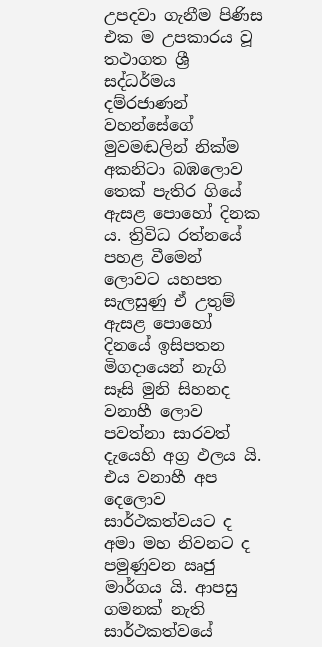උපදවා ගැනීම පිණිස එක ම උපකාරය වූ තථාගත ශ්‍රී සද්ධර්මය දම්රජාණන් වහන්සේගේ මුවමඬලින් නික්ම අකනිටා බඹලොව තෙක් පැතිර ගියේ ඇසළ පොහෝ දිනක ය. ත්‍රිවිධ රත්නයේ පහළ වීමෙන් ලොවට යහපත සැලසුණු ඒ උතුම් ඇසළ පොහෝ දිනයේ ඉසිපතන මිගදායෙන් නැගි සෑසි මුනි සිහනද වනාහී ලොව පවත්නා සාරවත් දැයෙහි අග්‍ර ඵලය යි. එය වනාහී අප දෙලොව සාර්ථකත්වයට ද අමා මහ නිවනට ද පමුණුවන ඍජු මාර්ගය යි. ආපසු ගමනක් නැති සාර්ථකත්වයේ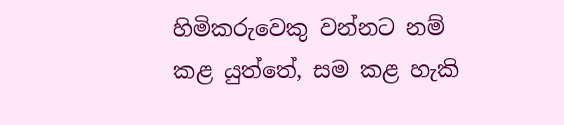හිමිකරුවෙකු වන්නට නම් කළ යුත්තේ, සම කළ හැකි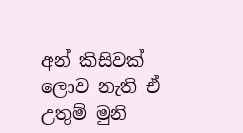අන් කිසිවක් ලොව නැති ඒ උතුම් මුනි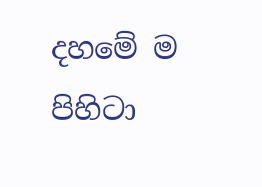දහමේ ම පිහිටා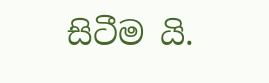සිටීම යි.